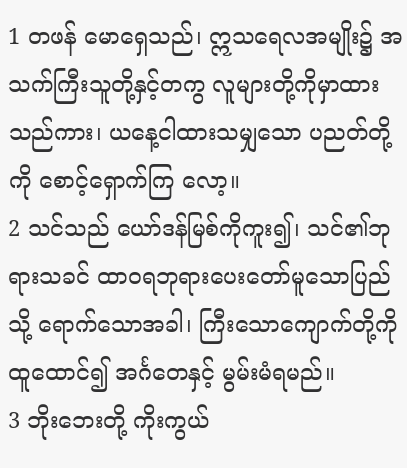1 တဖန် မောရှေသည်၊ ဣသရေလအမျိုး၌ အသက်ကြီးသူတို့နှင့်တကွ လူများတို့ကိုမှာထားသည်ကား၊ ယနေ့ငါထားသမျှသော ပညတ်တို့ကို စောင့်ရှောက်ကြ လော့။
2 သင်သည် ယော်ဒန်မြစ်ကိုကူး၍၊ သင်၏ဘုရားသခင် ထာဝရဘုရားပေးတော်မူသောပြည်သို့ ရောက်သောအခါ၊ ကြီးသောကျောက်တို့ကို ထူထောင်၍ အင်္ဂတေနှင့် မွမ်းမံရမည်။
3 ဘိုးဘေးတို့ ကိုးကွယ်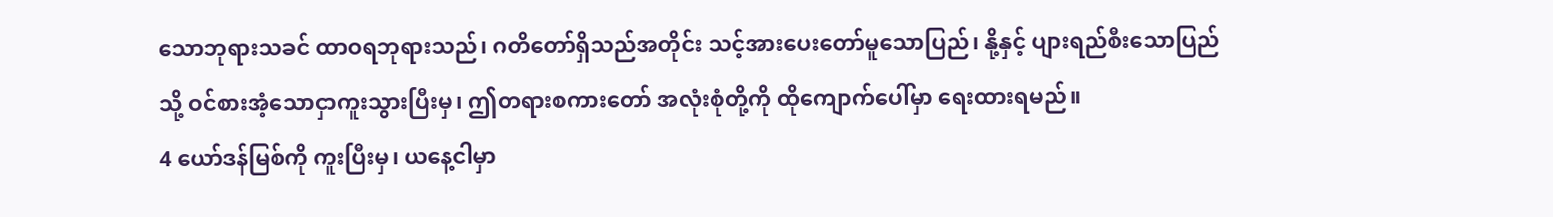သောဘုရားသခင် ထာဝရဘုရားသည်၊ ဂတိတော်ရှိသည်အတိုင်း သင့်အားပေးတော်မူသောပြည်၊ နို့နှင့် ပျားရည်စီးသောပြည်သို့ ဝင်စားအံ့သောငှာကူးသွားပြီးမှ၊ ဤတရားစကားတော် အလုံးစုံတို့ကို ထိုကျောက်ပေါ်မှာ ရေးထားရမည်။
4 ယော်ဒန်မြစ်ကို ကူးပြီးမှ၊ ယနေ့ငါမှာ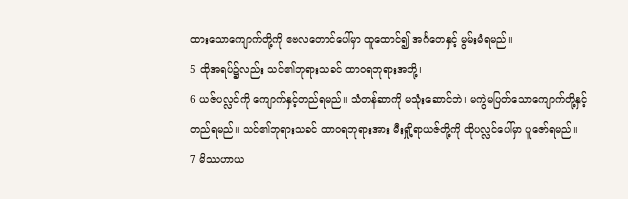ထားသောကျောက်တို့ကို ဧဗလတောင်ပေါ်မှာ ထူထောင်၍ အင်္ဂတေနှင့် မွမ်းမံရမည်။
5 ထိုအရပ်၌လည်း သင်၏ဘုရားသခင် ထာဝရဘုရားအဘို့၊
6 ယဇ်ပလ္လင်ကို ကျောက်နှင့်တည်ရမည်။ သံတန်ဆာကို မသုံးဆောင်ဘဲ၊ မကွဲမပြတ်သောကျောက်တို့နှင့် တည်ရမည်။ သင်၏ဘုရားသခင် ထာဝရဘုရားအား မီးရှို့ရာယဇ်တို့ကို ထိုပလ္လင်ပေါ်မှာ ပူဇော်ရမည်။
7 မိဿဟာယ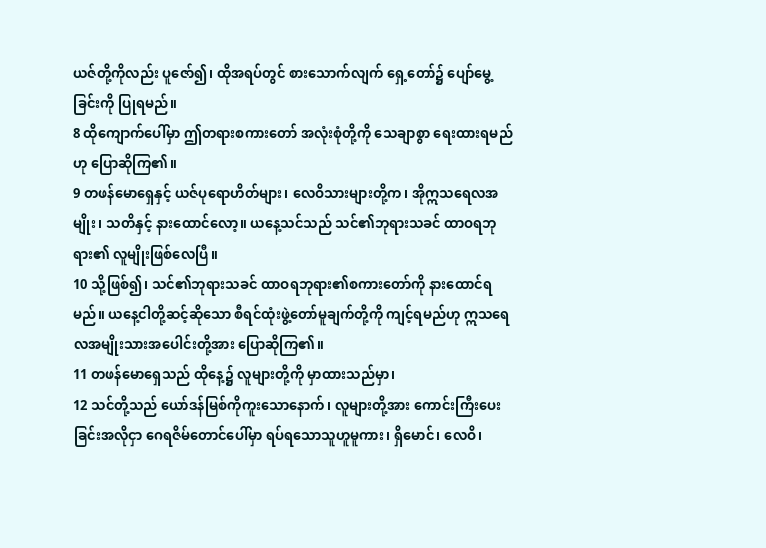ယဇ်တို့ကိုလည်း ပူဇော်၍၊ ထိုအရပ်တွင် စားသောက်လျက် ရှေ့တော်၌ ပျော်မွေ့ခြင်းကို ပြုရမည်။
8 ထိုကျောက်ပေါ်မှာ ဤတရားစကားတော် အလုံးစုံတို့ကို သေချာစွာ ရေးထားရမည်ဟု ပြောဆိုကြ၏။
9 တဖန်မောရှေနှင့် ယဇ်ပုရောဟိတ်များ၊ လေဝိသားများတို့က၊ အိုဣသရေလအမျိုး၊ သတိနှင့် နားထောင်လော့။ ယနေ့သင်သည် သင်၏ဘုရားသခင် ထာဝရဘုရား၏ လူမျိုးဖြစ်လေပြီ။
10 သို့ဖြစ်၍၊ သင်၏ဘုရားသခင် ထာဝရဘုရား၏စကားတော်ကို နားထောင်ရမည်။ ယနေ့ငါတို့ဆင့်ဆိုသော စီရင်ထုံးဖွဲ့တော်မူချက်တို့ကို ကျင့်ရမည်ဟု ဣသရေလအမျိုးသားအပေါင်းတို့အား ပြောဆိုကြ၏။
11 တဖန်မောရှေသည် ထိုနေ့၌ လူများတို့ကို မှာထားသည်မှာ၊
12 သင်တို့သည် ယော်ဒန်မြစ်ကိုကူးသောနောက်၊ လူများတို့အား ကောင်းကြီးပေးခြင်းအလိုငှာ ဂေရဇိမ်တောင်ပေါ်မှာ ရပ်ရသောသူဟူမူကား၊ ရှိမောင်၊ လေဝိ၊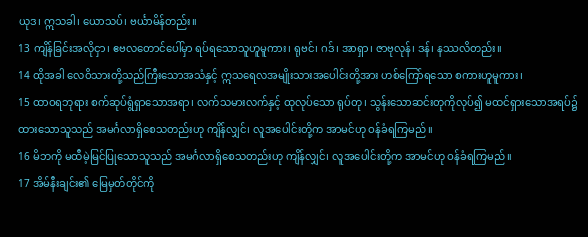ယုဒ၊ ဣသခါ၊ ယောသပ်၊ ဗင်္ယာမိန်တည်း။
13 ကျိန်ခြင်းအလိုငှာ၊ ဧဗလတောင်ပေါ်မှာ ရပ်ရသောသူဟူမူကား၊ ရုဗင်၊ ဂဒ်၊ အာရှာ၊ ဇာဗုလုန်၊ ဒန်၊ နဿလိတည်း။
14 ထိုအခါ လေဝိသားတို့သည်ကြီးသောအသံနှင့် ဣသရေလအမျိုးသားအပေါင်းတို့အား ဟစ်ကြော်ရသော စကားဟူမူကား၊
15 ထာဝရဘုရား စက်ဆုပ်ရွံရှာသောအရာ၊ လက်သမားလက်နှင့် ထုလုပ်သော ရုပ်တု၊ သွန်းသောဆင်းတုကိုလုပ်၍ မထင်ရှားသောအရပ်၌ ထားသောသူသည် အမင်္ဂလာရှိစေသတည်းဟု ကျိန်လျှင်၊ လူအပေါင်းတို့က အာမင်ဟု ဝန်ခံရကြမည်။
16 မိဘကို မထီမဲ့မြင်ပြုသောသူသည် အမင်္ဂလာရှိစေသတည်းဟု ကျိန်လျှင်၊ လူအပေါင်းတို့က အာမင်ဟု ဝန်ခံရကြမည်။
17 အိမ်နီးချင်း၏ မြေမှတ်တိုင်ကို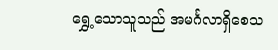ရွှေ့သောသူသည် အမင်္ဂလာရှိစေသ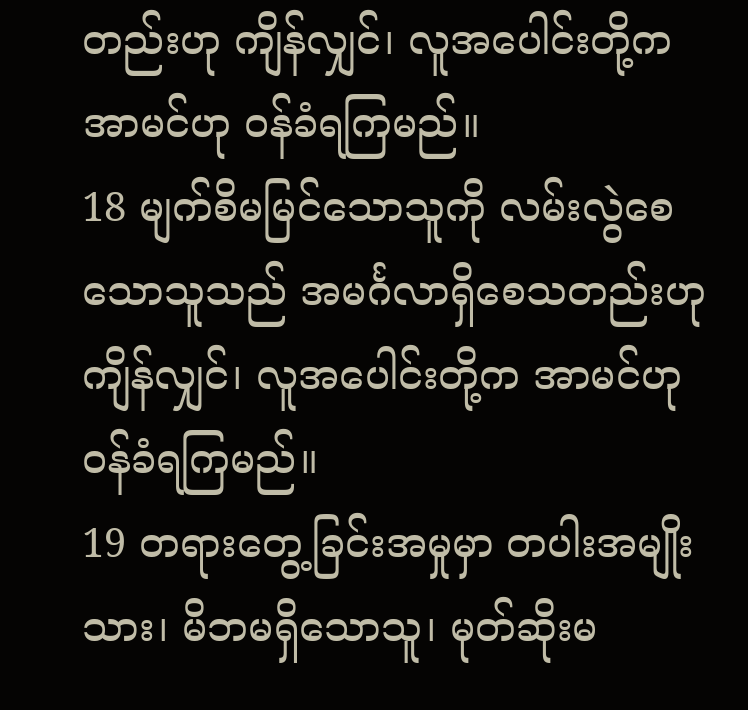တည်းဟု ကျိန်လျှင်၊ လူအပေါင်းတို့က အာမင်ဟု ဝန်ခံရကြမည်။
18 မျက်စိမမြင်သောသူကို လမ်းလွဲစေသောသူသည် အမင်္ဂလာရှိစေသတည်းဟု ကျိန်လျှင်၊ လူအပေါင်းတို့က အာမင်ဟု ဝန်ခံရကြမည်။
19 တရားတွေ့ခြင်းအမှုမှာ တပါးအမျိုးသား၊ မိဘမရှိသောသူ၊ မုတ်ဆိုးမ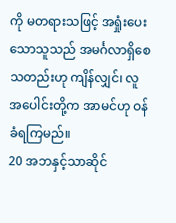ကို မတရားသဖြင့် အရှုံးပေးသောသူသည် အမင်္ဂလာရှိစေသတည်းဟု ကျိန်လျှင်၊ လူ အပေါင်းတို့က အာမင်ဟု ဝန်ခံရကြမည်။
20 အဘနှင့်သာဆိုင်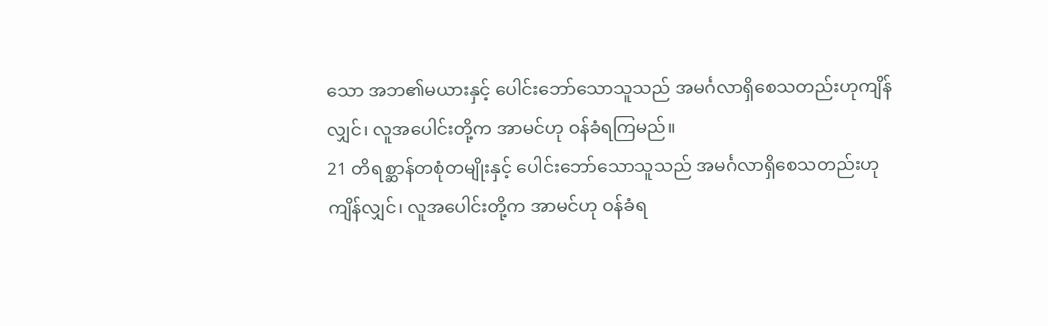သော အဘ၏မယားနှင့် ပေါင်းဘော်သောသူသည် အမင်္ဂလာရှိစေသတည်းဟုကျိန်လျှင်၊ လူအပေါင်းတို့က အာမင်ဟု ဝန်ခံရကြမည်။
21 တိရစ္ဆာန်တစုံတမျိုးနှင့် ပေါင်းဘော်သောသူသည် အမင်္ဂလာရှိစေသတည်းဟု ကျိန်လျှင်၊ လူအပေါင်းတို့က အာမင်ဟု ဝန်ခံရ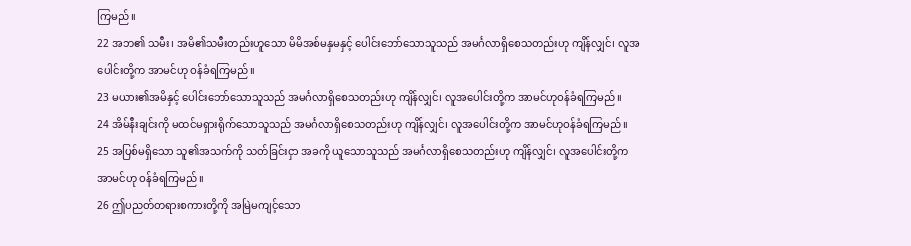ကြမည်။
22 အဘ၏ သမီး၊ အမိ၏သမီးတည်းဟူသော မိမိအစ်မနှမနှင့် ပေါင်းဘော်သောသူသည် အမင်္ဂလာရှိစေသတည်းဟု ကျိန်လျှင်၊ လူအပေါင်းတို့က အာမင်ဟု ဝန်ခံရကြမည်။
23 မယား၏အမိနှင့် ပေါင်းဘော်သောသူသည် အမင်္ဂလာရှိစေသတည်းဟု ကျိန်လျှင်၊ လူအပေါင်းတို့က အာမင်ဟုဝန်ခံရကြမည်။
24 အိမ်နီးချင်းကို မထင်မရှားရိုက်သောသူသည် အမင်္ဂလာရှိစေသတည်းဟု ကျိန်လျှင်၊ လူအပေါင်းတို့က အာမင်ဟုဝန်ခံရကြမည်။
25 အပြစ်မရှိသော သူ၏အသက်ကို သတ်ခြင်းငှာ အခကို ယူသောသူသည် အမင်္ဂလာရှိစေသတည်းဟု ကျိန်လျှင်၊ လူအပေါင်းတို့က အာမင်ဟု ဝန်ခံရကြမည်။
26 ဤပညတ်တရားစကားတို့ကို အမြဲမကျင့်သော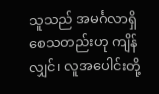သူသည် အမင်္ဂလာရှိစေသတည်းဟု ကျိန်လျှင်၊ လူအပေါင်းတို့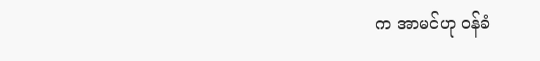က အာမင်ဟု ဝန်ခံ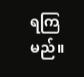ရကြမည်။